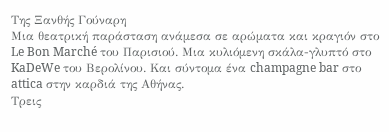Της Ξανθής Γούναρη
Μια θεατρική παράσταση ανάμεσα σε αρώματα και κραγιόν στο Le Bon Marché του Παρισιού. Μια κυλιόμενη σκάλα-γλυπτό στο KaDeWe του Βερολίνου. Και σύντομα ένα champagne bar στο attica στην καρδιά της Αθήνας.
Τρεις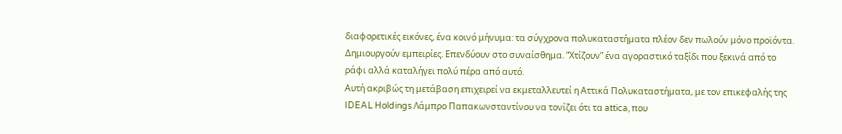διαφορετικές εικόνες, ένα κοινό μήνυμα: τα σύγχρονα πολυκαταστήματα πλέον δεν πωλούν μόνο προϊόντα. Δημιουργούν εμπειρίες. Επενδύουν στο συναίσθημα. “Χτίζουν” ένα αγοραστικό ταξίδι που ξεκινά από το ράφι αλλά καταλήγει πολύ πέρα από αυτό.
Αυτή ακριβώς τη μετάβαση επιχειρεί να εκμεταλλευτεί η Αττικά Πολυκαταστήματα, με τον επικεφαλής της IDEAL Holdings Λάμπρο Παπακωνσταντίνου να τονίζει ότι τα attica, που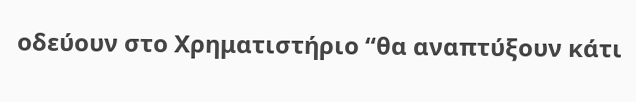οδεύουν στο Χρηματιστήριο “θα αναπτύξουν κάτι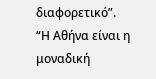διαφορετικό”.
“Η Αθήνα είναι η μοναδική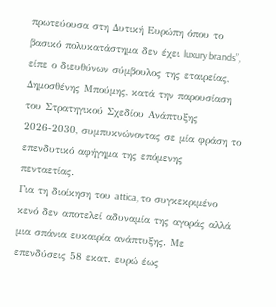πρωτεύουσα στη Δυτική Ευρώπη όπου το βασικό πολυκατάστημα δεν έχει luxury brands”, είπε ο διευθύνων σύμβουλος της εταιρείας, Δημοσθένης Μπούμης, κατά την παρουσίαση του Στρατηγικού Σχεδίου Ανάπτυξης 2026-2030, συμπυκνώνοντας σε μία φράση το επενδυτικό αφήγημα της επόμενης πενταετίας.
Για τη διοίκηση του attica, το συγκεκριμένο κενό δεν αποτελεί αδυναμία της αγοράς αλλά μια σπάνια ευκαιρία ανάπτυξης. Με επενδύσεις 58 εκατ. ευρώ έως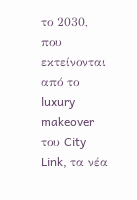το 2030, που εκτείνονται από το luxury makeover του City Link, τα νέα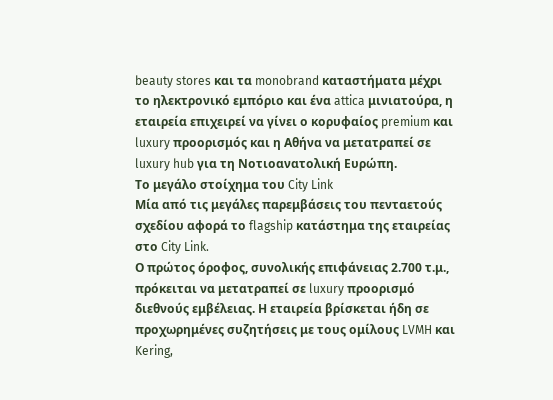beauty stores και τα monobrand καταστήματα μέχρι το ηλεκτρονικό εμπόριο και ένα attica μινιατούρα, η εταιρεία επιχειρεί να γίνει ο κορυφαίος premium και luxury προορισμός και η Αθήνα να μετατραπεί σε luxury hub για τη Νοτιοανατολική Ευρώπη.
Το μεγάλο στοίχημα του City Link
Μία από τις μεγάλες παρεμβάσεις του πενταετούς σχεδίου αφορά το flagship κατάστημα της εταιρείας στο City Link.
Ο πρώτος όροφος, συνολικής επιφάνειας 2.700 τ.μ., πρόκειται να μετατραπεί σε luxury προορισμό διεθνούς εμβέλειας. Η εταιρεία βρίσκεται ήδη σε προχωρημένες συζητήσεις με τους ομίλους LVMH και Kering,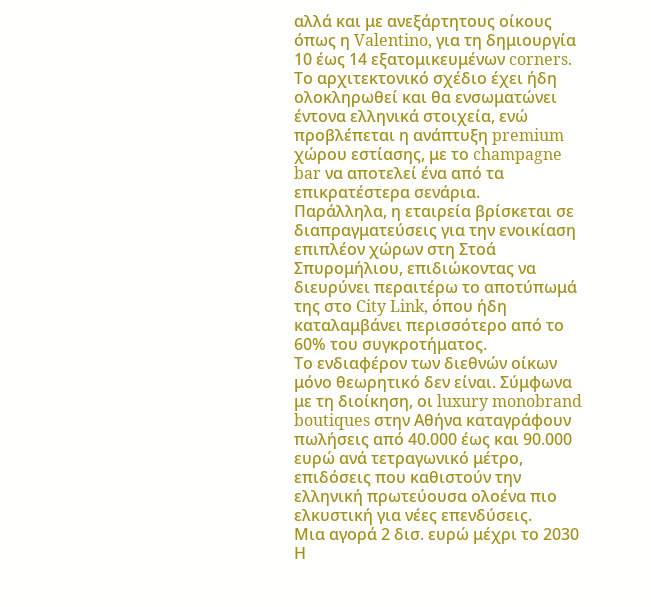αλλά και με ανεξάρτητους οίκους όπως η Valentino, για τη δημιουργία 10 έως 14 εξατομικευμένων corners.
Το αρχιτεκτονικό σχέδιο έχει ήδη ολοκληρωθεί και θα ενσωματώνει έντονα ελληνικά στοιχεία, ενώ προβλέπεται η ανάπτυξη premium χώρου εστίασης, με το champagne bar να αποτελεί ένα από τα επικρατέστερα σενάρια.
Παράλληλα, η εταιρεία βρίσκεται σε διαπραγματεύσεις για την ενοικίαση επιπλέον χώρων στη Στοά Σπυρομήλιου, επιδιώκοντας να διευρύνει περαιτέρω το αποτύπωμά της στο City Link, όπου ήδη καταλαμβάνει περισσότερο από το 60% του συγκροτήματος.
Το ενδιαφέρον των διεθνών οίκων μόνο θεωρητικό δεν είναι. Σύμφωνα με τη διοίκηση, οι luxury monobrand boutiques στην Αθήνα καταγράφουν πωλήσεις από 40.000 έως και 90.000 ευρώ ανά τετραγωνικό μέτρο, επιδόσεις που καθιστούν την ελληνική πρωτεύουσα ολοένα πιο ελκυστική για νέες επενδύσεις.
Μια αγορά 2 δισ. ευρώ μέχρι το 2030
Η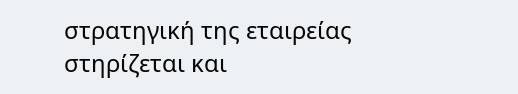στρατηγική της εταιρείας στηρίζεται και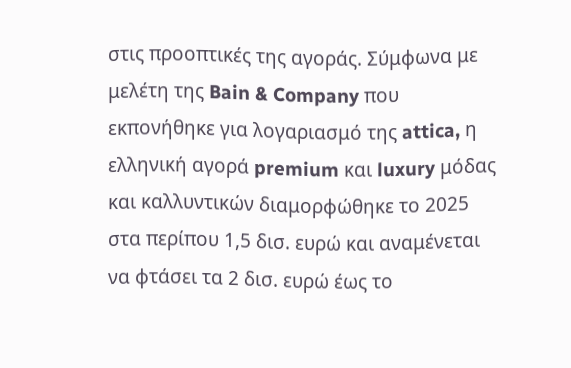στις προοπτικές της αγοράς. Σύμφωνα με μελέτη της Bain & Company που εκπονήθηκε για λογαριασμό της attica, η ελληνική αγορά premium και luxury μόδας και καλλυντικών διαμορφώθηκε το 2025 στα περίπου 1,5 δισ. ευρώ και αναμένεται να φτάσει τα 2 δισ. ευρώ έως το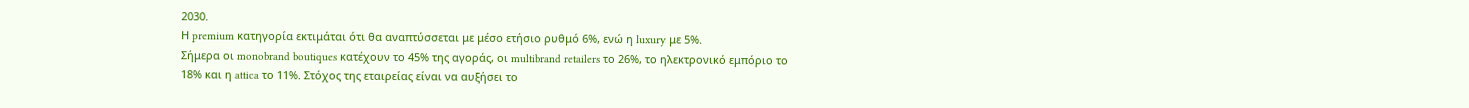2030.
Η premium κατηγορία εκτιμάται ότι θα αναπτύσσεται με μέσο ετήσιο ρυθμό 6%, ενώ η luxury με 5%.
Σήμερα οι monobrand boutiques κατέχουν το 45% της αγοράς, οι multibrand retailers το 26%, το ηλεκτρονικό εμπόριο το 18% και η attica το 11%. Στόχος της εταιρείας είναι να αυξήσει το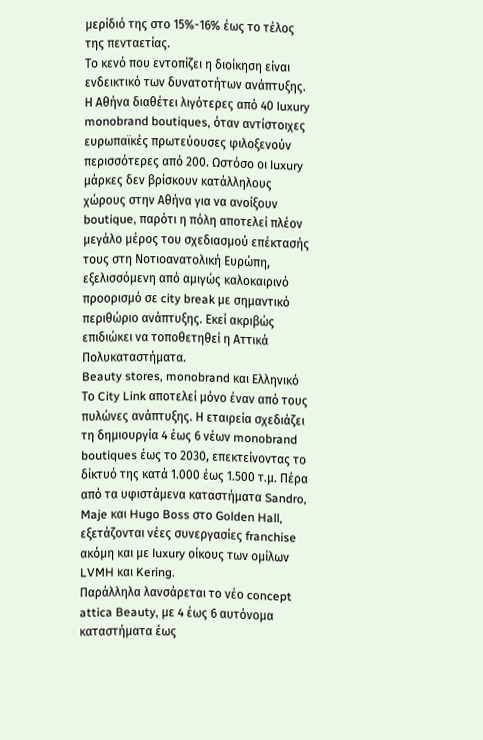μερίδιό της στο 15%-16% έως το τέλος της πενταετίας.
Το κενό που εντοπίζει η διοίκηση είναι ενδεικτικό των δυνατοτήτων ανάπτυξης. Η Αθήνα διαθέτει λιγότερες από 40 luxury monobrand boutiques, όταν αντίστοιχες ευρωπαϊκές πρωτεύουσες φιλοξενούν περισσότερες από 200. Ωστόσο οι luxury μάρκες δεν βρίσκουν κατάλληλους χώρους στην Αθήνα για να ανοίξουν boutique, παρότι η πόλη αποτελεί πλέον μεγάλο μέρος του σχεδιασμού επέκτασής τους στη Νοτιοανατολική Ευρώπη, εξελισσόμενη από αμιγώς καλοκαιρινό προορισμό σε city break με σημαντικό περιθώριο ανάπτυξης. Εκεί ακριβώς επιδιώκει να τοποθετηθεί η Αττικά Πολυκαταστήματα.
Beauty stores, monobrand και Ελληνικό
Το City Link αποτελεί μόνο έναν από τους πυλώνες ανάπτυξης. Η εταιρεία σχεδιάζει τη δημιουργία 4 έως 6 νέων monobrand boutiques έως το 2030, επεκτείνοντας το δίκτυό της κατά 1.000 έως 1.500 τ.μ. Πέρα από τα υφιστάμενα καταστήματα Sandro, Maje και Hugo Boss στο Golden Hall, εξετάζονται νέες συνεργασίες franchise ακόμη και με luxury οίκους των ομίλων LVMH και Kering.
Παράλληλα λανσάρεται το νέο concept attica Beauty, με 4 έως 6 αυτόνομα καταστήματα έως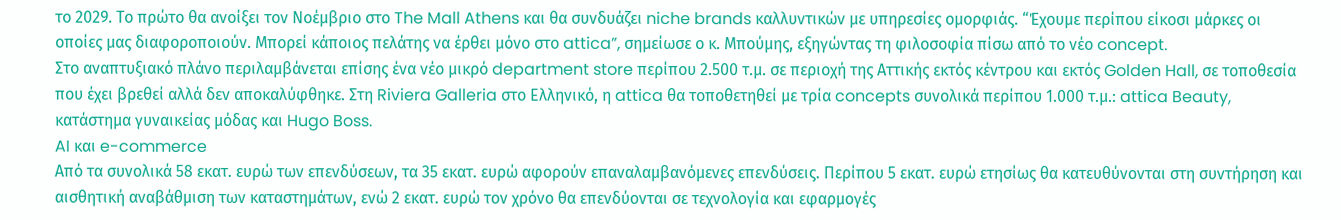το 2029. Το πρώτο θα ανοίξει τον Νοέμβριο στο The Mall Athens και θα συνδυάζει niche brands καλλυντικών με υπηρεσίες ομορφιάς. “Έχουμε περίπου είκοσι μάρκες οι οποίες μας διαφοροποιούν. Μπορεί κάποιος πελάτης να έρθει μόνο στο attica”, σημείωσε ο κ. Μπούμης, εξηγώντας τη φιλοσοφία πίσω από το νέο concept.
Στο αναπτυξιακό πλάνο περιλαμβάνεται επίσης ένα νέο μικρό department store περίπου 2.500 τ.μ. σε περιοχή της Αττικής εκτός κέντρου και εκτός Golden Hall, σε τοποθεσία που έχει βρεθεί αλλά δεν αποκαλύφθηκε. Στη Riviera Galleria στο Ελληνικό, η attica θα τοποθετηθεί με τρία concepts συνολικά περίπου 1.000 τ.μ.: attica Beauty, κατάστημα γυναικείας μόδας και Hugo Boss.
AI και e-commerce
Από τα συνολικά 58 εκατ. ευρώ των επενδύσεων, τα 35 εκατ. ευρώ αφορούν επαναλαμβανόμενες επενδύσεις. Περίπου 5 εκατ. ευρώ ετησίως θα κατευθύνονται στη συντήρηση και αισθητική αναβάθμιση των καταστημάτων, ενώ 2 εκατ. ευρώ τον χρόνο θα επενδύονται σε τεχνολογία και εφαρμογές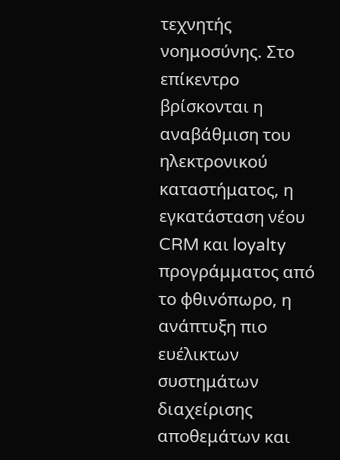τεχνητής νοημοσύνης. Στο επίκεντρο βρίσκονται η αναβάθμιση του ηλεκτρονικού καταστήματος, η εγκατάσταση νέου CRM και loyalty προγράμματος από το φθινόπωρο, η ανάπτυξη πιο ευέλικτων συστημάτων διαχείρισης αποθεμάτων και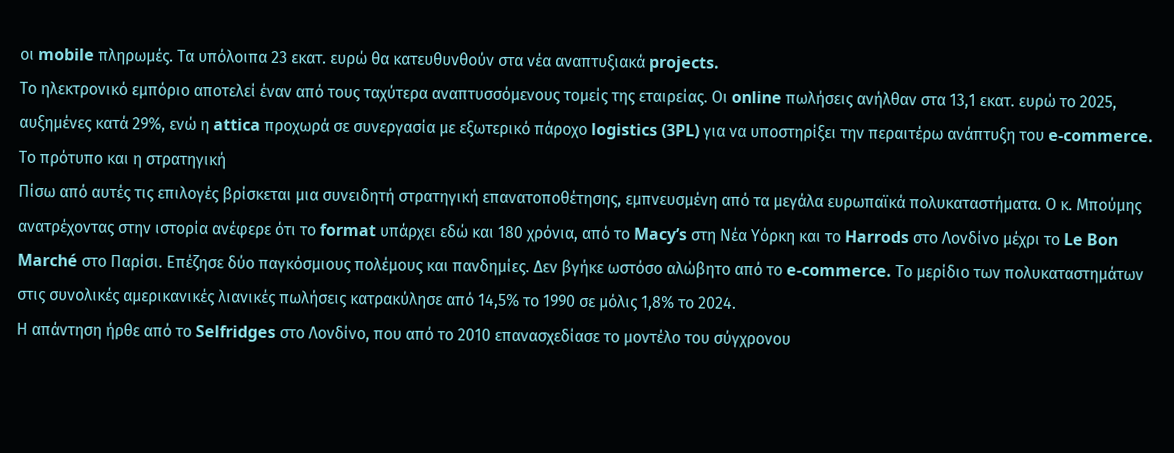οι mobile πληρωμές. Τα υπόλοιπα 23 εκατ. ευρώ θα κατευθυνθούν στα νέα αναπτυξιακά projects.
Το ηλεκτρονικό εμπόριο αποτελεί έναν από τους ταχύτερα αναπτυσσόμενους τομείς της εταιρείας. Οι online πωλήσεις ανήλθαν στα 13,1 εκατ. ευρώ το 2025, αυξημένες κατά 29%, ενώ η attica προχωρά σε συνεργασία με εξωτερικό πάροχο logistics (3PL) για να υποστηρίξει την περαιτέρω ανάπτυξη του e-commerce.
Το πρότυπο και η στρατηγική
Πίσω από αυτές τις επιλογές βρίσκεται μια συνειδητή στρατηγική επανατοποθέτησης, εμπνευσμένη από τα μεγάλα ευρωπαϊκά πολυκαταστήματα. Ο κ. Μπούμης ανατρέχοντας στην ιστορία ανέφερε ότι το format υπάρχει εδώ και 180 χρόνια, από το Macy’s στη Νέα Υόρκη και το Harrods στο Λονδίνο μέχρι το Le Bon Marché στο Παρίσι. Επέζησε δύο παγκόσμιους πολέμους και πανδημίες. Δεν βγήκε ωστόσο αλώβητο από το e-commerce. Το μερίδιο των πολυκαταστημάτων στις συνολικές αμερικανικές λιανικές πωλήσεις κατρακύλησε από 14,5% το 1990 σε μόλις 1,8% το 2024.
Η απάντηση ήρθε από το Selfridges στο Λονδίνο, που από το 2010 επανασχεδίασε το μοντέλο του σύγχρονου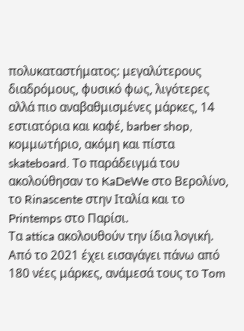πολυκαταστήματος: μεγαλύτερους διαδρόμους, φυσικό φως, λιγότερες αλλά πιο αναβαθμισμένες μάρκες, 14 εστιατόρια και καφέ, barber shop, κομμωτήριο, ακόμη και πίστα skateboard. Το παράδειγμά του ακολούθησαν το KaDeWe στο Βερολίνο, το Rinascente στην Ιταλία και το Printemps στο Παρίσι.
Τα attica ακολουθούν την ίδια λογική. Από το 2021 έχει εισαγάγει πάνω από 180 νέες μάρκες, ανάμεσά τους το Tom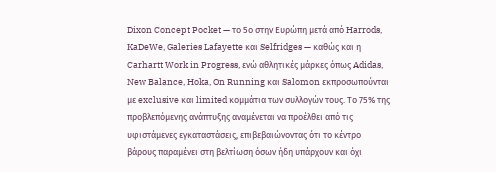Dixon Concept Pocket — το 5ο στην Ευρώπη μετά από Harrods, KaDeWe, Galeries Lafayette και Selfridges — καθώς και η Carhartt Work in Progress, ενώ αθλητικές μάρκες όπως Adidas, New Balance, Hoka, On Running και Salomon εκπροσωπούνται με exclusive και limited κομμάτια των συλλογών τους. Το 75% της προβλεπόμενης ανάπτυξης αναμένεται να προέλθει από τις υφιστάμενες εγκαταστάσεις, επιβεβαιώνοντας ότι το κέντρο βάρους παραμένει στη βελτίωση όσων ήδη υπάρχουν και όχι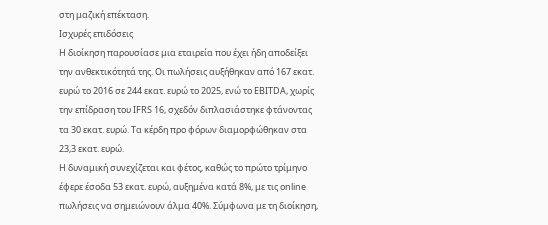στη μαζική επέκταση.
Ισχυρές επιδόσεις
Η διοίκηση παρουσίασε μια εταιρεία που έχει ήδη αποδείξει την ανθεκτικότητά της. Οι πωλήσεις αυξήθηκαν από 167 εκατ. ευρώ το 2016 σε 244 εκατ. ευρώ το 2025, ενώ το EBITDA, χωρίς την επίδραση του IFRS 16, σχεδόν διπλασιάστηκε φτάνοντας τα 30 εκατ. ευρώ. Τα κέρδη προ φόρων διαμορφώθηκαν στα 23,3 εκατ. ευρώ.
Η δυναμική συνεχίζεται και φέτος, καθώς το πρώτο τρίμηνο έφερε έσοδα 53 εκατ. ευρώ, αυξημένα κατά 8%, με τις online πωλήσεις να σημειώνουν άλμα 40%. Σύμφωνα με τη διοίκηση,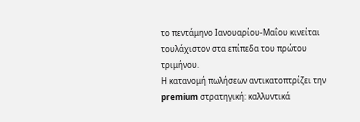το πεντάμηνο Ιανουαρίου-Μαΐου κινείται τουλάχιστον στα επίπεδα του πρώτου τριμήνου.
Η κατανομή πωλήσεων αντικατοπτρίζει την premium στρατηγική: καλλυντικά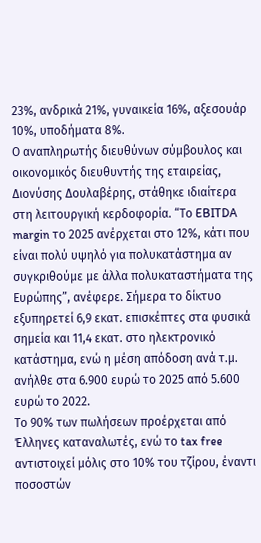23%, ανδρικά 21%, γυναικεία 16%, αξεσουάρ 10%, υποδήματα 8%.
Ο αναπληρωτής διευθύνων σύμβουλος και οικονομικός διευθυντής της εταιρείας, Διονύσης Δουλαβέρης, στάθηκε ιδιαίτερα στη λειτουργική κερδοφορία. “Το EBITDA margin το 2025 ανέρχεται στο 12%, κάτι που είναι πολύ υψηλό για πολυκατάστημα αν συγκριθούμε με άλλα πολυκαταστήματα της Ευρώπης”, ανέφερε. Σήμερα το δίκτυο εξυπηρετεί 6,9 εκατ. επισκέπτες στα φυσικά σημεία και 11,4 εκατ. στο ηλεκτρονικό κατάστημα, ενώ η μέση απόδοση ανά τ.μ. ανήλθε στα 6.900 ευρώ το 2025 από 5.600 ευρώ το 2022.
Το 90% των πωλήσεων προέρχεται από Έλληνες καταναλωτές, ενώ το tax free αντιστοιχεί μόλις στο 10% του τζίρου, έναντι ποσοστών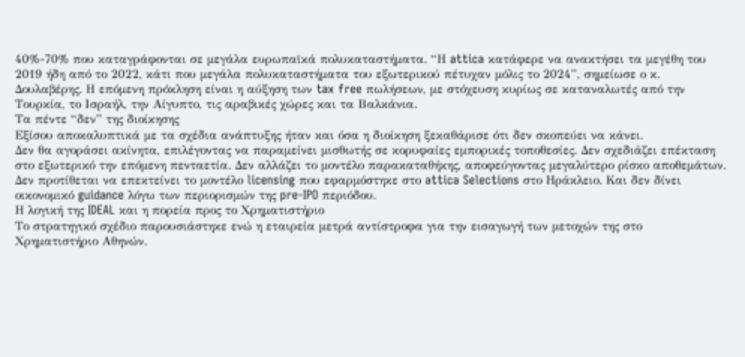40%-70% που καταγράφονται σε μεγάλα ευρωπαϊκά πολυκαταστήματα. “Η attica κατάφερε να ανακτήσει τα μεγέθη του 2019 ήδη από το 2022, κάτι που μεγάλα πολυκαταστήματα του εξωτερικού πέτυχαν μόλις το 2024”, σημείωσε ο κ. Δουλαβέρης. Η επόμενη πρόκληση είναι η αύξηση των tax free πωλήσεων, με στόχευση κυρίως σε καταναλωτές από την Τουρκία, το Ισραήλ, την Αίγυπτο, τις αραβικές χώρες και τα Βαλκάνια.
Τα πέντε “δεν” της διοίκησης
Εξίσου αποκαλυπτικά με τα σχέδια ανάπτυξης ήταν και όσα η διοίκηση ξεκαθάρισε ότι δεν σκοπεύει να κάνει.
Δεν θα αγοράσει ακίνητα, επιλέγοντας να παραμείνει μισθωτής σε κορυφαίες εμπορικές τοποθεσίες. Δεν σχεδιάζει επέκταση στο εξωτερικό την επόμενη πενταετία. Δεν αλλάζει το μοντέλο παρακαταθήκης, αποφεύγοντας μεγαλύτερο ρίσκο αποθεμάτων. Δεν προτίθεται να επεκτείνει το μοντέλο licensing που εφαρμόστηκε στο attica Selections στο Ηράκλειο. Και δεν δίνει οικονομικό guidance λόγω των περιορισμών της pre-IPO περιόδου.
Η λογική της IDEAL και η πορεία προς το Χρηματιστήριο
Το στρατηγικό σχέδιο παρουσιάστηκε ενώ η εταιρεία μετρά αντίστροφα για την εισαγωγή των μετοχών της στο Χρηματιστήριο Αθηνών.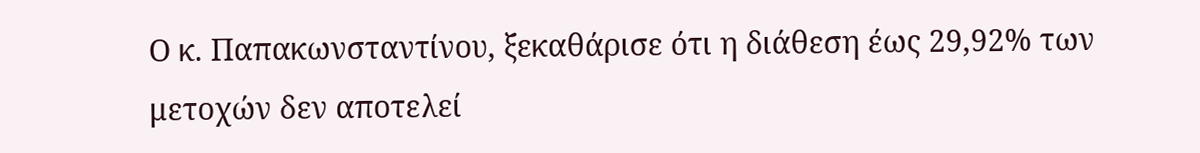Ο κ. Παπακωνσταντίνου, ξεκαθάρισε ότι η διάθεση έως 29,92% των μετοχών δεν αποτελεί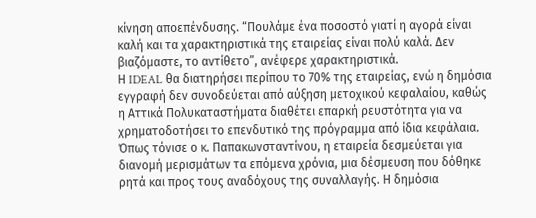κίνηση αποεπένδυσης. “Πουλάμε ένα ποσοστό γιατί η αγορά είναι καλή και τα χαρακτηριστικά της εταιρείας είναι πολύ καλά. Δεν βιαζόμαστε, το αντίθετο”, ανέφερε χαρακτηριστικά.
Η IDEAL θα διατηρήσει περίπου το 70% της εταιρείας, ενώ η δημόσια εγγραφή δεν συνοδεύεται από αύξηση μετοχικού κεφαλαίου, καθώς η Αττικά Πολυκαταστήματα διαθέτει επαρκή ρευστότητα για να χρηματοδοτήσει το επενδυτικό της πρόγραμμα από ίδια κεφάλαια. Όπως τόνισε ο κ. Παπακωνσταντίνου, η εταιρεία δεσμεύεται για διανομή μερισμάτων τα επόμενα χρόνια, μια δέσμευση που δόθηκε ρητά και προς τους αναδόχους της συναλλαγής. Η δημόσια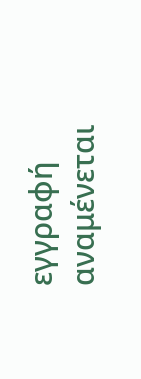εγγραφή αναμένεται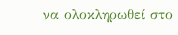να ολοκληρωθεί στο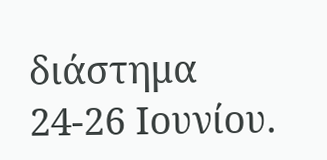διάστημα 24-26 Ιουνίου.